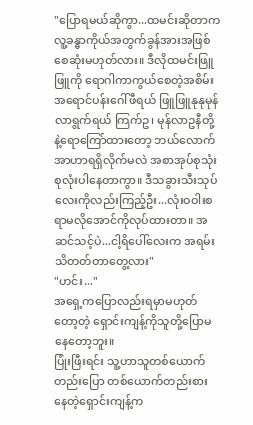"ပြောရမယ်ဆိုကွာ...ထမင်းဆိုတာက လူ့ခန္ဓာကိုယ်အတွက်ခွန်အားအဖြစ်စေဆုံးမဟုတ်လား။ ဒီလိုထမင်းဖြူဖြူကို ရောဂါကာကွယ်စေတဲ့အစိမ်းအရောင်ပန်းဂေါ်ဖီရယ် ဖြူဖြူနုနုမုန်လာရွက်ရယ် ကြက်ဥ၊ မုန်လာဥနီတို့နဲ့ရောကြော်ထားတော့ ဘယ်လောက် အာဟာရရှိလိုက်မလဲ အစာအုပ်စုသုံးစုလုံးပါနေတာကွာ။ ဒီသခွားသီးသုပ်လေးကိုလည်းကြည့်ဦး...လုံးဝဝါးစရာမလိုအောင်ကိုလုပ်ထားတာ။ အဆင်သင့်ပဲ...ငါ့ရိပေါ်လေးက အရမ်းသိတတ်တာတွေ့လား"
"ဟင်း..."
အရှေ့ကပြောလည်းရမှာမဟုတ်တော့တဲ့ ရှောင်းကျန့်ကိုသူတို့ပြောမနေတော့ဘူး။
ပြုံးဖြီးရင်း သူ့ဟာသူတစ်ယောက်တည်းပြော တစ်ယောက်တည်းစားနေတဲ့ရှောင်းကျန့်က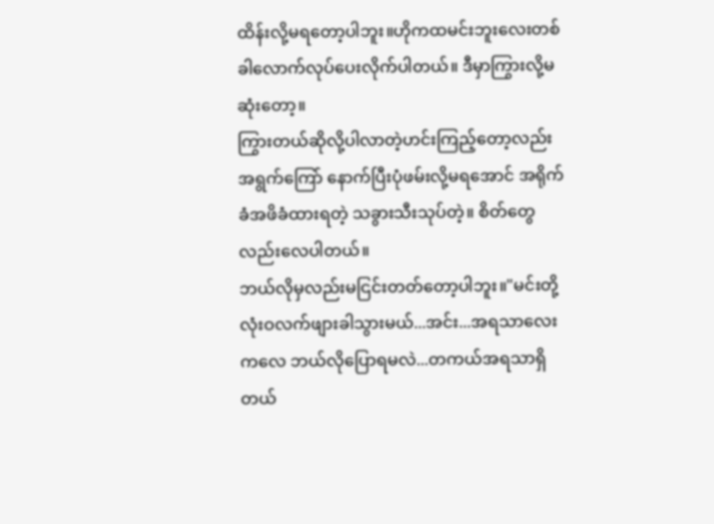ထိန်းလို့မရတော့ပါဘူး။ဟိုကထမင်းဘူးလေးတစ်ခါလောက်လုပ်ပေးလိုက်ပါတယ်။ ဒီမှာကြွားလို့မဆုံးတော့။
ကြွားတယ်ဆိုလို့ပါလာတဲ့ဟင်းကြည့်တော့လည်း အရွက်ကြော် နောက်ပြီးပုံဖမ်းလို့မရအောင် အရိုက်ခံအဖိခံထားရတဲ့ သခွားသီးသုပ်တဲ့။ စိတ်တွေလည်းလေပါတယ်။
ဘယ်လိုမှလည်းမငြင်းတတ်တော့ပါဘူး။"မင်းတို့လုံးဝလက်ဖျားခါသွားမယ်...အင်း...အရသာလေးကလေ ဘယ်လိုပြောရမလဲ...တကယ်အရသာရှိတယ်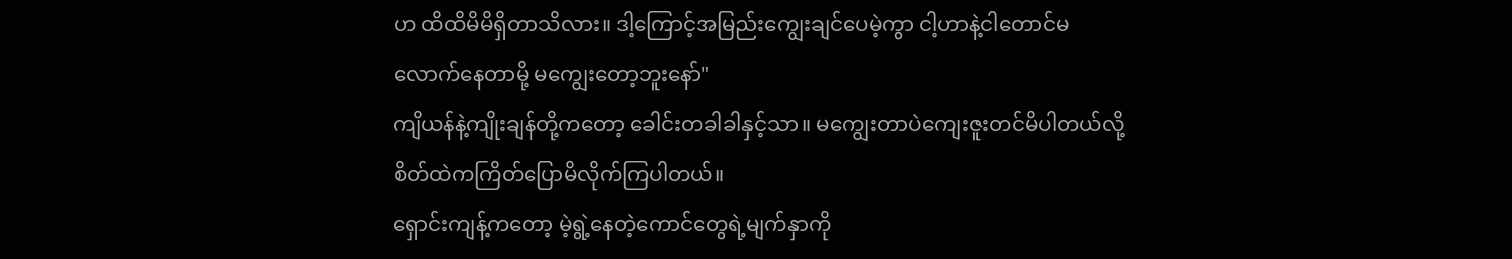ဟ ထိထိမိမိရှိတာသိလား။ ဒါ့ကြောင့်အမြည်းကျွေးချင်ပေမဲ့ကွာ ငါ့ဟာနဲ့ငါတောင်မလောက်နေတာမို့ မကျွေးတော့ဘူးနော်"
ကျိယန်နဲ့ကျိုးချန်တို့ကတော့ ခေါင်းတခါခါနှင့်သာ။ မကျွေးတာပဲကျေးဇူးတင်မိပါတယ်လို့ စိတ်ထဲကကြိတ်ပြောမိလိုက်ကြပါတယ်။
ရှောင်းကျန့်ကတော့ မဲ့ရွဲ့နေတဲ့ကောင်တွေရဲ့မျက်နှာကို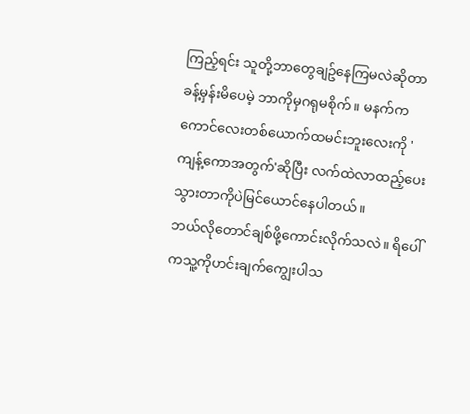ကြည့်ရင်း သူတို့ဘာတွေချဥ်နေကြမလဲဆိုတာခန့်မှန်းမိပေမဲ့ ဘာကိုမှဂရုမစိုက်။ မနက်ကကောင်လေးတစ်ယောက်ထမင်းဘူးလေးကို 'ကျန့်ကောအတွက်'ဆိုပြီး လက်ထဲလာထည့်ပေးသွားတာကိုပဲမြင်ယောင်နေပါတယ်။
ဘယ်လိုတောင်ချစ်ဖို့ကောင်းလိုက်သလဲ။ ရိပေါ်ကသူ့ကိုဟင်းချက်ကျွေးပါသ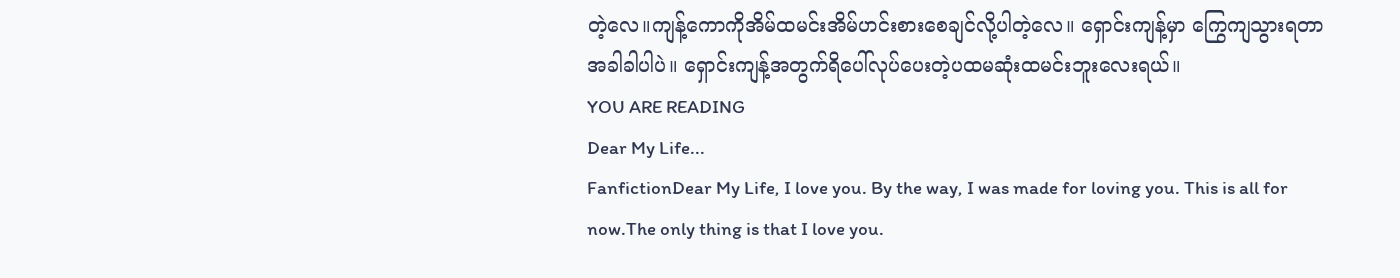တဲ့လေ။ကျန့်ကောကိုအိမ်ထမင်းအိမ်ဟင်းစားစေချင်လို့ပါတဲ့လေ။ ရှောင်းကျန့်မှာ ကြွေကျသွားရတာအခါခါပါပဲ။ ရှောင်းကျန့်အတွက်ရိပေါ်လုပ်ပေးတဲ့ပထမဆုံးထမင်းဘူးလေးရယ်။
YOU ARE READING
Dear My Life...
FanfictionDear My Life, I love you. By the way, I was made for loving you. This is all for now.The only thing is that I love you.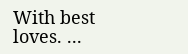With best loves. ...